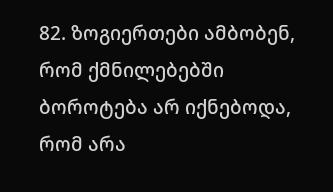82. ზოგიერთები ამბობენ, რომ ქმნილებებში ბოროტება არ იქნებოდა, რომ არა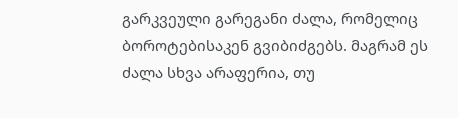გარკვეული გარეგანი ძალა, რომელიც ბოროტებისაკენ გვიბიძგებს. მაგრამ ეს ძალა სხვა არაფერია, თუ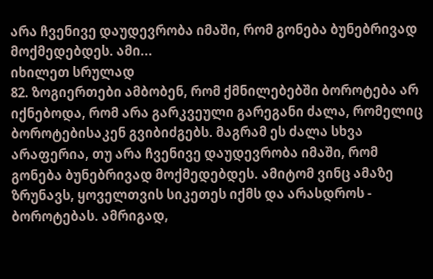არა ჩვენივე დაუდევრობა იმაში, რომ გონება ბუნებრივად მოქმედებდეს. ამი...
იხილეთ სრულად
82. ზოგიერთები ამბობენ, რომ ქმნილებებში ბოროტება არ იქნებოდა, რომ არა გარკვეული გარეგანი ძალა, რომელიც ბოროტებისაკენ გვიბიძგებს. მაგრამ ეს ძალა სხვა არაფერია, თუ არა ჩვენივე დაუდევრობა იმაში, რომ გონება ბუნებრივად მოქმედებდეს. ამიტომ ვინც ამაზე ზრუნავს, ყოველთვის სიკეთეს იქმს და არასდროს - ბოროტებას. ამრიგად,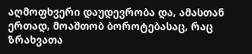აღმოფხვერი დაუდევრობა და, ამასთან ერთად, მოაშთობ ბოროტებასაც, რაც ზრახვათა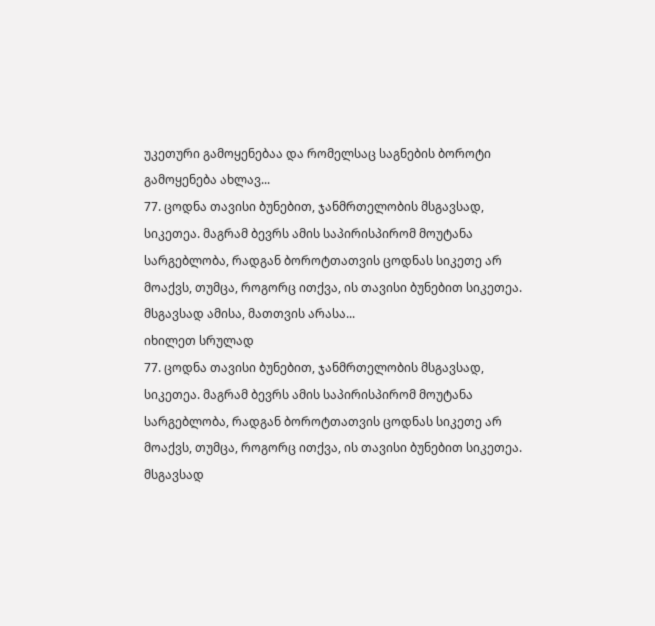უკეთური გამოყენებაა და რომელსაც საგნების ბოროტი გამოყენება ახლავ...
77. ცოდნა თავისი ბუნებით, ჯანმრთელობის მსგავსად, სიკეთეა. მაგრამ ბევრს ამის საპირისპირომ მოუტანა სარგებლობა, რადგან ბოროტთათვის ცოდნას სიკეთე არ მოაქვს, თუმცა, როგორც ითქვა, ის თავისი ბუნებით სიკეთეა. მსგავსად ამისა, მათთვის არასა...
იხილეთ სრულად
77. ცოდნა თავისი ბუნებით, ჯანმრთელობის მსგავსად, სიკეთეა. მაგრამ ბევრს ამის საპირისპირომ მოუტანა სარგებლობა, რადგან ბოროტთათვის ცოდნას სიკეთე არ მოაქვს, თუმცა, როგორც ითქვა, ის თავისი ბუნებით სიკეთეა. მსგავსად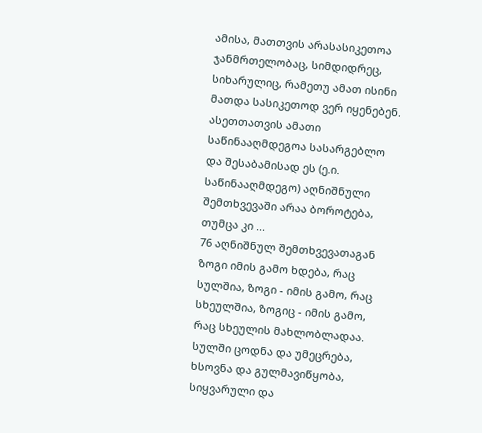ამისა, მათთვის არასასიკეთოა ჯანმრთელობაც, სიმდიდრეც, სიხარულიც, რამეთუ ამათ ისინი მათდა სასიკეთოდ ვერ იყენებენ. ასეთთათვის ამათი საწინააღმდეგოა სასარგებლო და შესაბამისად ეს (ე.ი. საწინააღმდეგო) აღნიშნული შემთხვევაში არაა ბოროტება, თუმცა კი ...
76 აღნიშნულ შემთხვევათაგან ზოგი იმის გამო ხდება, რაც სულშია, ზოგი - იმის გამო, რაც სხეულშია, ზოგიც - იმის გამო, რაც სხეულის მახლობლადაა. სულში ცოდნა და უმეცრება, ხსოვნა და გულმავიწყობა, სიყვარული და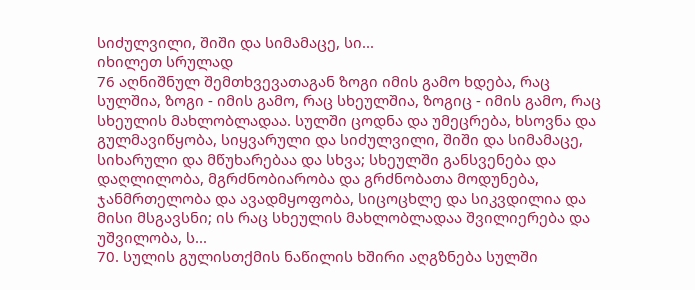სიძულვილი, შიში და სიმამაცე, სი...
იხილეთ სრულად
76 აღნიშნულ შემთხვევათაგან ზოგი იმის გამო ხდება, რაც სულშია, ზოგი - იმის გამო, რაც სხეულშია, ზოგიც - იმის გამო, რაც სხეულის მახლობლადაა. სულში ცოდნა და უმეცრება, ხსოვნა და გულმავიწყობა, სიყვარული და სიძულვილი, შიში და სიმამაცე, სიხარული და მწუხარებაა და სხვა; სხეულში განსვენება და დაღლილობა, მგრძნობიარობა და გრძნობათა მოდუნება, ჯანმრთელობა და ავადმყოფობა, სიცოცხლე და სიკვდილია და მისი მსგავსნი; ის რაც სხეულის მახლობლადაა შვილიერება და უშვილობა, ს...
70. სულის გულისთქმის ნაწილის ხშირი აღგზნება სულში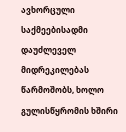ავხორცული საქმეებისადმი დაუძლეველ მიდრეკილებას წარმოშობს, ხოლო გულისწყრომის ხშირი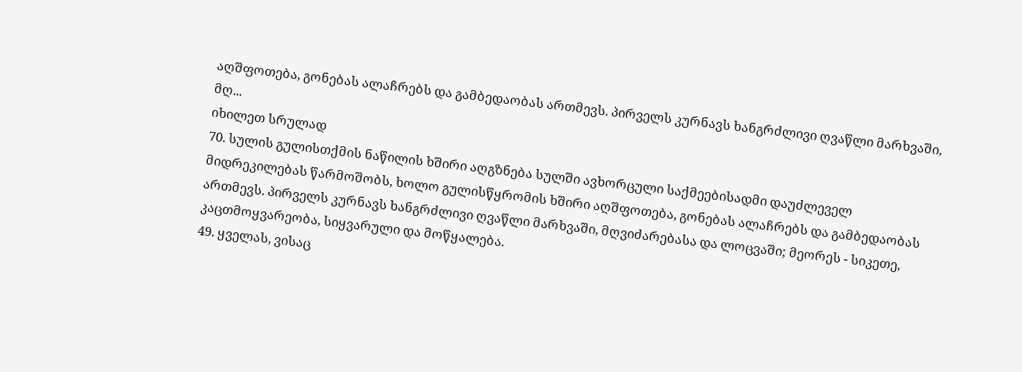აღშფოთება, გონებას ალაჩრებს და გამბედაობას ართმევს. პირველს კურნავს ხანგრძლივი ღვაწლი მარხვაში, მღ...
იხილეთ სრულად
70. სულის გულისთქმის ნაწილის ხშირი აღგზნება სულში ავხორცული საქმეებისადმი დაუძლეველ მიდრეკილებას წარმოშობს, ხოლო გულისწყრომის ხშირი აღშფოთება, გონებას ალაჩრებს და გამბედაობას ართმევს. პირველს კურნავს ხანგრძლივი ღვაწლი მარხვაში, მღვიძარებასა და ლოცვაში; მეორეს - სიკეთე, კაცთმოყვარეობა, სიყვარული და მოწყალება.
49. ყველას, ვისაც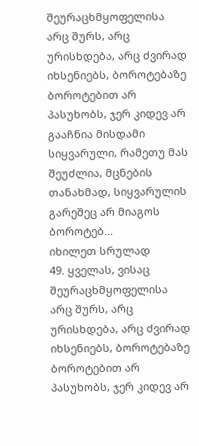შეურაცხმყოფელისა არც შურს, არც ურისხდება, არც ძვირად იხსენიებს, ბოროტებაზე ბოროტებით არ პასუხობს, ჯერ კიდევ არ გააჩნია მისდამი სიყვარული, რამეთუ მას შეუძლია, მცნების თანახმად, სიყვარულის გარეშეც არ მიაგოს ბოროტებ...
იხილეთ სრულად
49. ყველას, ვისაც შეურაცხმყოფელისა არც შურს, არც ურისხდება, არც ძვირად იხსენიებს, ბოროტებაზე ბოროტებით არ პასუხობს, ჯერ კიდევ არ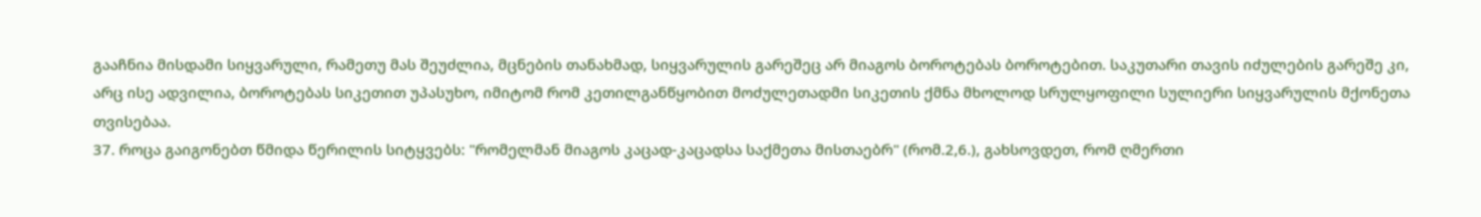გააჩნია მისდამი სიყვარული, რამეთუ მას შეუძლია, მცნების თანახმად, სიყვარულის გარეშეც არ მიაგოს ბოროტებას ბოროტებით. საკუთარი თავის იძულების გარეშე კი, არც ისე ადვილია, ბოროტებას სიკეთით უპასუხო, იმიტომ რომ კეთილგანწყობით მოძულეთადმი სიკეთის ქმნა მხოლოდ სრულყოფილი სულიერი სიყვარულის მქონეთა თვისებაა.
37. როცა გაიგონებთ წმიდა წერილის სიტყვებს: "რომელმან მიაგოს კაცად-კაცადსა საქმეთა მისთაებრ" (რომ.2,6.), გახსოვდეთ, რომ ღმერთი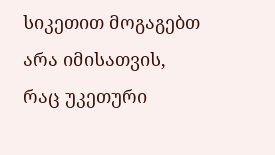სიკეთით მოგაგებთ არა იმისათვის, რაც უკეთური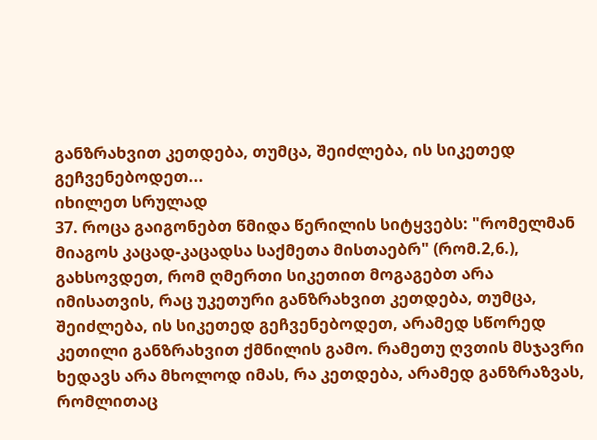განზრახვით კეთდება, თუმცა, შეიძლება, ის სიკეთედ გეჩვენებოდეთ...
იხილეთ სრულად
37. როცა გაიგონებთ წმიდა წერილის სიტყვებს: "რომელმან მიაგოს კაცად-კაცადსა საქმეთა მისთაებრ" (რომ.2,6.), გახსოვდეთ, რომ ღმერთი სიკეთით მოგაგებთ არა იმისათვის, რაც უკეთური განზრახვით კეთდება, თუმცა, შეიძლება, ის სიკეთედ გეჩვენებოდეთ, არამედ სწორედ კეთილი განზრახვით ქმნილის გამო. რამეთუ ღვთის მსჯავრი ხედავს არა მხოლოდ იმას, რა კეთდება, არამედ განზრაზვას, რომლითაც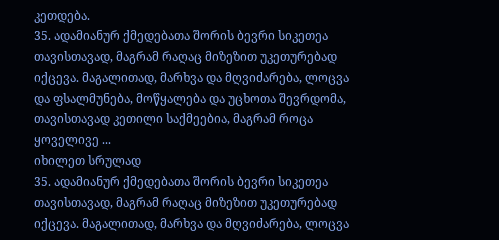კეთდება.
35. ადამიანურ ქმედებათა შორის ბევრი სიკეთეა თავისთავად, მაგრამ რაღაც მიზეზით უკეთურებად იქცევა. მაგალითად, მარხვა და მღვიძარება, ლოცვა და ფსალმუნება, მოწყალება და უცხოთა შევრდომა, თავისთავად კეთილი საქმეებია, მაგრამ როცა ყოველივე ...
იხილეთ სრულად
35. ადამიანურ ქმედებათა შორის ბევრი სიკეთეა თავისთავად, მაგრამ რაღაც მიზეზით უკეთურებად იქცევა. მაგალითად, მარხვა და მღვიძარება, ლოცვა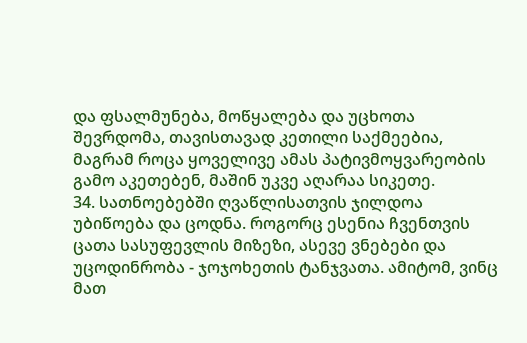და ფსალმუნება, მოწყალება და უცხოთა შევრდომა, თავისთავად კეთილი საქმეებია, მაგრამ როცა ყოველივე ამას პატივმოყვარეობის გამო აკეთებენ, მაშინ უკვე აღარაა სიკეთე.
34. სათნოებებში ღვაწლისათვის ჯილდოა უბიწოება და ცოდნა. როგორც ესენია ჩვენთვის ცათა სასუფევლის მიზეზი, ასევე ვნებები და უცოდინრობა - ჯოჯოხეთის ტანჯვათა. ამიტომ, ვინც მათ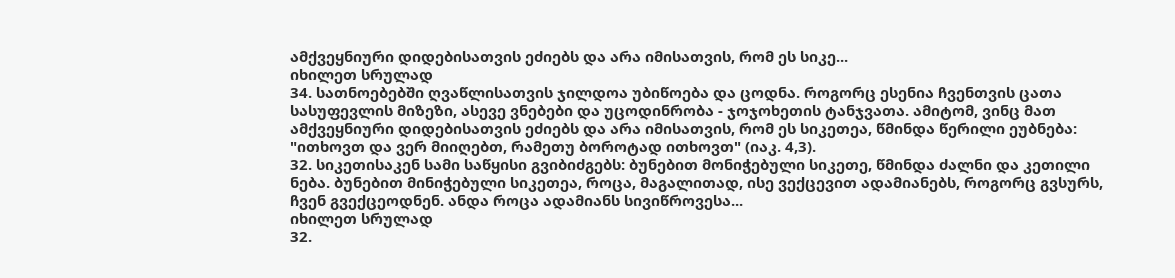ამქვეყნიური დიდებისათვის ეძიებს და არა იმისათვის, რომ ეს სიკე...
იხილეთ სრულად
34. სათნოებებში ღვაწლისათვის ჯილდოა უბიწოება და ცოდნა. როგორც ესენია ჩვენთვის ცათა სასუფევლის მიზეზი, ასევე ვნებები და უცოდინრობა - ჯოჯოხეთის ტანჯვათა. ამიტომ, ვინც მათ ამქვეყნიური დიდებისათვის ეძიებს და არა იმისათვის, რომ ეს სიკეთეა, წმინდა წერილი ეუბნება: "ითხოვთ და ვერ მიიღებთ, რამეთუ ბოროტად ითხოვთ" (იაკ. 4,3).
32. სიკეთისაკენ სამი საწყისი გვიბიძგებს: ბუნებით მონიჭებული სიკეთე, წმინდა ძალნი და კეთილი ნება. ბუნებით მინიჭებული სიკეთეა, როცა, მაგალითად, ისე ვექცევით ადამიანებს, როგორც გვსურს, ჩვენ გვექცეოდნენ. ანდა როცა ადამიანს სივიწროვესა...
იხილეთ სრულად
32.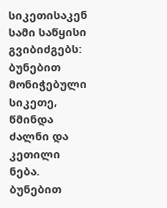სიკეთისაკენ სამი საწყისი გვიბიძგებს: ბუნებით მონიჭებული სიკეთე, წმინდა ძალნი და კეთილი ნება. ბუნებით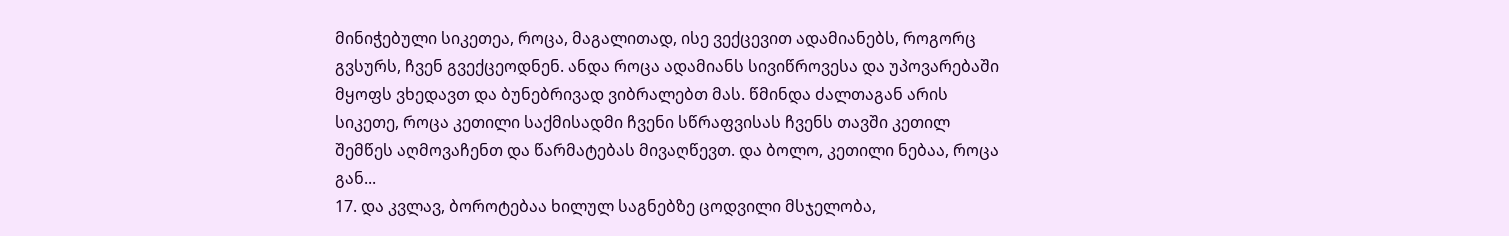მინიჭებული სიკეთეა, როცა, მაგალითად, ისე ვექცევით ადამიანებს, როგორც გვსურს, ჩვენ გვექცეოდნენ. ანდა როცა ადამიანს სივიწროვესა და უპოვარებაში მყოფს ვხედავთ და ბუნებრივად ვიბრალებთ მას. წმინდა ძალთაგან არის სიკეთე, როცა კეთილი საქმისადმი ჩვენი სწრაფვისას ჩვენს თავში კეთილ შემწეს აღმოვაჩენთ და წარმატებას მივაღწევთ. და ბოლო, კეთილი ნებაა, როცა გან...
17. და კვლავ, ბოროტებაა ხილულ საგნებზე ცოდვილი მსჯელობა,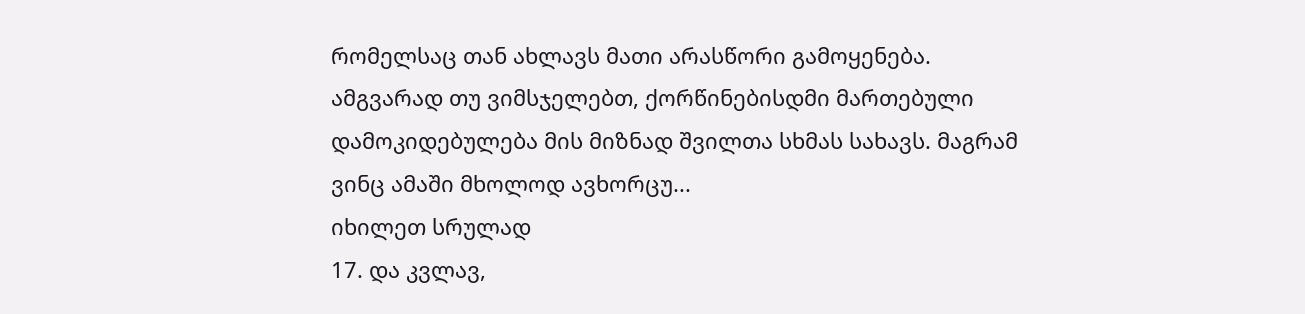რომელსაც თან ახლავს მათი არასწორი გამოყენება. ამგვარად თუ ვიმსჯელებთ, ქორწინებისდმი მართებული დამოკიდებულება მის მიზნად შვილთა სხმას სახავს. მაგრამ ვინც ამაში მხოლოდ ავხორცუ...
იხილეთ სრულად
17. და კვლავ,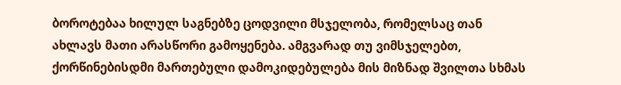ბოროტებაა ხილულ საგნებზე ცოდვილი მსჯელობა, რომელსაც თან ახლავს მათი არასწორი გამოყენება. ამგვარად თუ ვიმსჯელებთ, ქორწინებისდმი მართებული დამოკიდებულება მის მიზნად შვილთა სხმას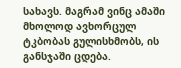სახავს. მაგრამ ვინც ამაში მხოლოდ ავხორცულ ტკბობას გულისხმობს, ის განსჯაში ცდება.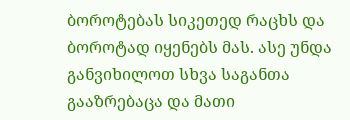ბოროტებას სიკეთედ რაცხს და ბოროტად იყენებს მას. ასე უნდა განვიხილოთ სხვა საგანთა გააზრებაცა და მათი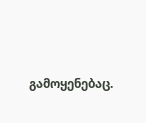გამოყენებაც.